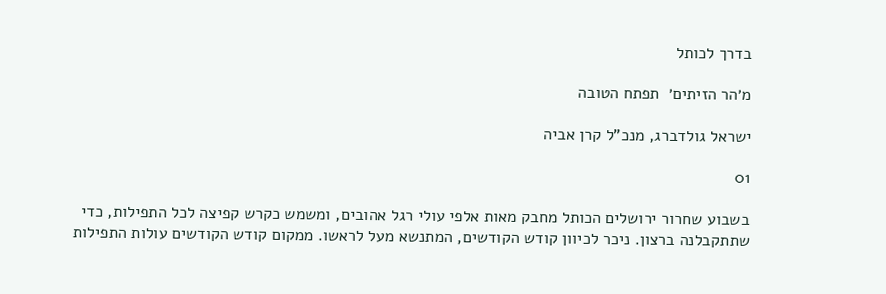בדרך לכותל

מ׳הר הזיתים׳  תפתח הטובה

ישראל גולדברג, מנכ"ל קרן אביה

01

בשבוע שחרור ירושלים הכותל מחבק מאות אלפי עולי רגל אהובים, ומשמש כקרש קפיצה לכל התפילות, כדי שתתקבלנה ברצון. ניכר לכיוון קודש הקודשים, המתנשא מעל לראשו. ממקום קודש הקודשים עולות התפילות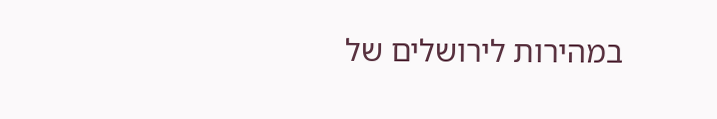במהירות לירושלים של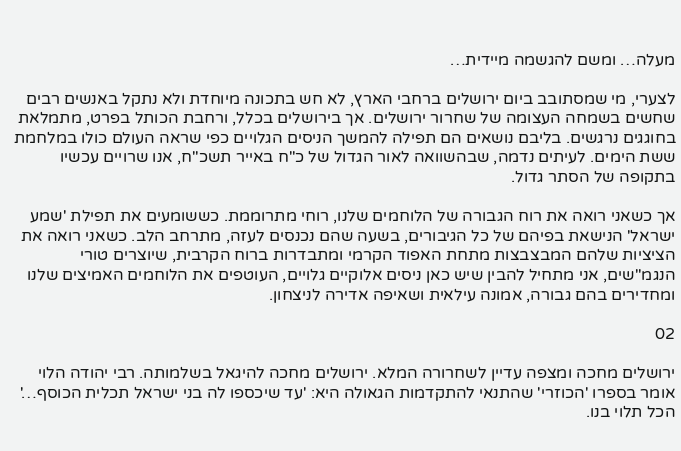מעלה… ומשם להגשמה מיידית…

לצערי, מי שמסתובב ביום ירושלים ברחבי הארץ, לא חש בתכונה מיוחדת ולא נתקל באנשים רבים שחשים בשמחה העצומה של שחרור ירושלים. אך בירושלים בכלל, ורחבת הכותל בפרט, מתמלאת בחוגגים נרגשים. בליבם נושאים הם תפילה להמשך הניסים הגלויים כפי שראה העולם כולו במלחמת ששת הימים. לעיתים נדמה, שבהשוואה לאור הגדול של כ"ח באייר תשכ"ח, אנו שרויים עכשיו בתקופה של הסתר גדול.

אך כשאני רואה את רוח הגבורה של הלוחמים שלנו, רוחי מתרוממת. כששומעים את תפילת 'שמע ישראל' הנישאת בפיהם של כל הגיבורים, בשעה שהם נכנסים לעזה, מתרחב הלב. כשאני רואה את הציציות שלהם המבצבצות מתחת האפוד הקרמי ומתבדרות ברוח הקרבית, שיוצרים טורי הנגמ"שים, אני מתחיל להבין שיש כאן ניסים אלוקיים גלויים, העוטפים את הלוחמים האמיצים שלנו ומחדירים בהם גבורה, אמונה עילאית ושאיפה אדירה לניצחון.

02

ירושלים מחכה ומצפה עדיין לשחרורה המלא. ירושלים מחכה להיגאל בשלמותה. רבי יהודה הלוי אומר בספרו 'הכוזרי' שהתנאי להתקדמות הגאולה היא: 'עד שיכספו לה בני ישראל תכלית הכוסף…' הכל תלוי בנו.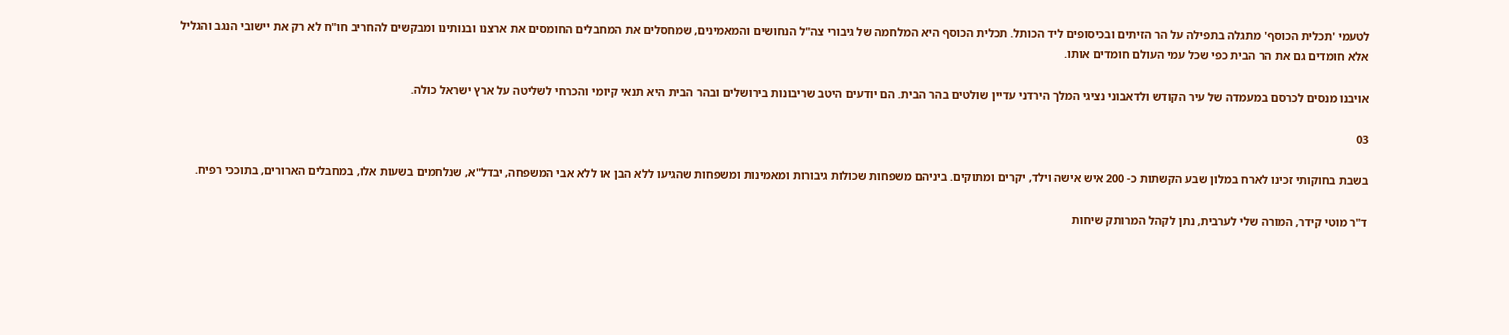לטעמי 'תכלית הכוסף' מתגלה בתפילה על הר הזיתים ובכיסופים ליד הכותל. תכלית הכוסף היא המלחמה של גיבורי צה"ל הנחושים והמאמינים, שמחסלים את המחבלים החומסים את ארצנו ובנותינו ומבקשים להחריב חו"ח לא רק את יישובי הנגב והגליל אלא חומדים גם את הר הבית כפי שכל עמי העולם חומדים אותו.

אויבנו מנסים לכרסם במעמדה של עיר הקודש ולדאבוני נציגי המלך הירדני עדיין שולטים בהר הבית. הם יודעים היטב שריבונות בירושלים ובהר הבית היא תנאי קיומי והכרחי לשליטה על ארץ ישראל כולה.

03

בשבת בחוקותי זכינו לארח במלון שבע הקשתות כ- 200 איש אישה וילד, יקרים ומתוקים. ביניהם משפחות שכולות גיבורות ומאמינות ומשפחות שהגיעו ללא הבן או ללא אבי המשפחה, יבדל"א, שנלחמים בשעות אלו, במחבלים הארורים, בתוככי רפיח.

ד"ר מוטי קידר, המורה שלי לערבית, נתן לקהל המרותק שיחות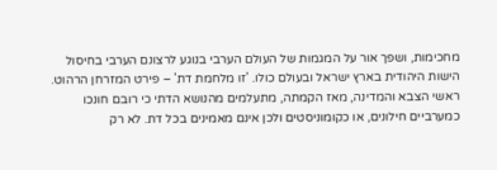מחכימות, ושפך אור על המגמות של העולם הערבי בנוגע לרצונם הערבי בחיסול הישות היהודית בארץ ישראל ובעולם כולו. 'זו מלחמת דת' – פירט המזרחן הרהוט. ראשי הצבא והמדינה, מאז הקמתה, מתעלמים מהנושא הדתי כי רובם חונכו כמערביים חילונים, או כקומוניסטים ולכן אינם מאמינים בכל דת. לא רק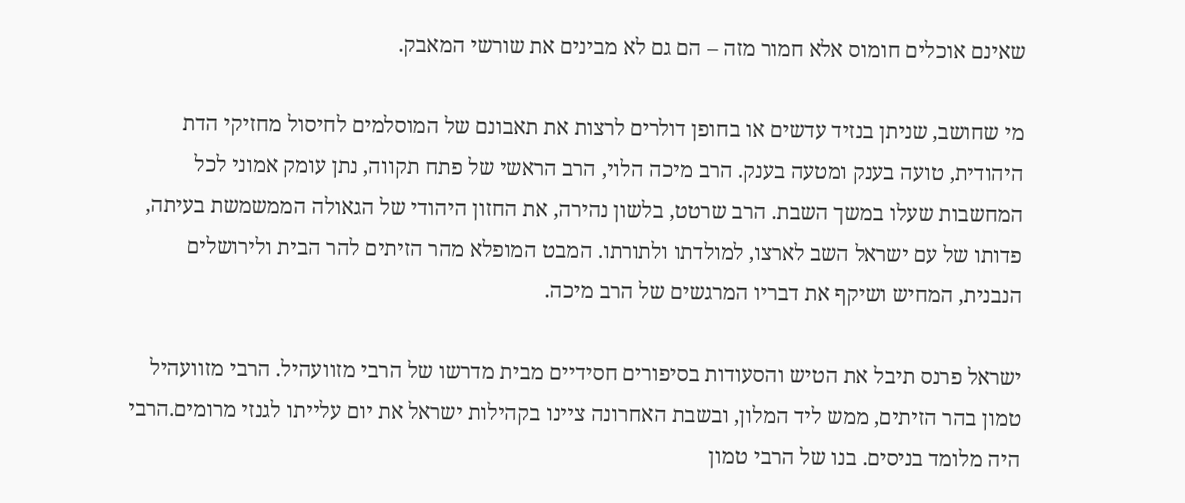שאינם אוכלים חומוס אלא חמור מזה – הם גם לא מבינים את שורשי המאבק.

מי שחושב, שניתן בנזיד עדשים או בחופן דולרים לרצות את תאבונם של המוסלמים לחיסול מחזיקי הדת היהודית, טועה בענק ומטעה בענק. הרב מיכה הלוי, הרב הראשי של פתח תקווה, נתן עומק אמוני לכל המחשבות שעלו במשך השבת. הרב שרטט, בלשון נהירה, את החזון היהודי של הגאולה הממשמשת בעיתה, פדותו של עם ישראל השב לארצו, למולדתו ולתורתו. המבט המופלא מהר הזיתים להר הבית ולירושלים הנבנית, המחיש ושיקף את דבריו המרגשים של הרב מיכה.

ישראל פרנס תיבל את הטיש והסעודות בסיפורים חסידיים מבית מדרשו של הרבי מזוועהיל. הרבי מזוועהיל טמון בהר הזיתים, ממש ליד המלון, ובשבת האחרונה ציינו בקהילות ישראל את יום עלייתו לגנזי מרומים.הרבי היה מלומד בניסים. בנו של הרבי טמון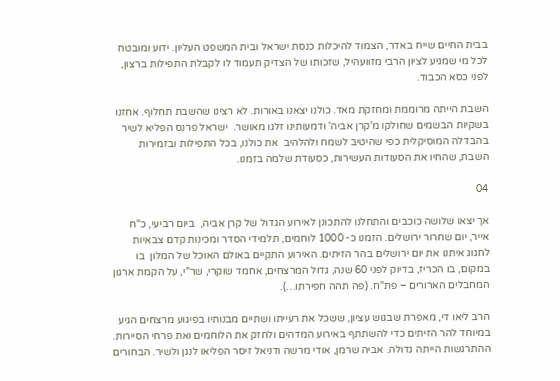בבית החיים שייח באדר, הצמוד להיכלות כנסת ישראל ובית המשפט העליון. ידוע ומובטח לכל מי שמגיע לציון הרבי מזוועהיל, שזכותו של הצדיק תעמוד לו לקבלת התפילות ברצון, לפני כסא הכבוד.

השבת הייתה מרוממת ומחזקת מאד. כולנו יצאנו באורות. לא רצינו שהשבת תחלוף. אחזנו בשקיות הבשמים שחולקו מ'קרן אביה' ודמעותינו זלגו מאושר.  ישראל פרנס הפליא לשיר בהבדלה המוסיקלית כפי שהיטיב לשמח ולהלהיב  את כולנו, בכל התפילות ובזמירות השבת, שהחיו את הסעודות העשירות, כסעודת שלמה בזמנו.

04

אך יצאו שלושה כוכבים והתחלנו להתכונן לאירוע הגדול של קרן אביה,  ביום רביעי, כ"ח אייר, יום שחרור ירושלים. הזמנו כ- 1000 לוחמים, תלמידי הסדר ומכינות קדם צבאיות לחגוג איתנו את יום ירושלים בהר הזיתים. האירוע התקיים באולם האוכל של המלון  בו במקום, בו הכריז, בדיוק לפני 60 שנה, גדול המרצחים, אחמד שוקרי, שר"י, על הקמת ארגון המחבלים הארורים – פת"ח. (פה תהה חפירתו…).

הרב ליאו די, מאפרת שבגוש עציון, ששכל את רעייתו ושתיים מבנותיו בפיגוע מרצחים הגיע במיוחד להר הזיתים כדי להשתתף באירוע המדהים ולחזק את הלוחמים ואת פרחי הסיירות. ההתרגשות הייתה גדולה. אביה שרמן, אודי מרשה ודניאל זיסר הפליאו לנגן ולשיר. הבחורים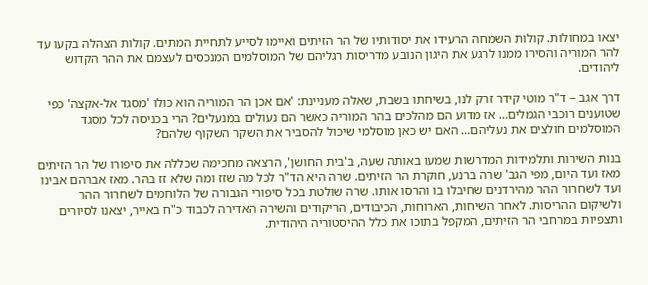יצאו במחולות. קולות השמחה הרעידו את יסודותיו של הר הזיתים ואיימו לסייע לתחיית המתים. קולות הצהלה בקעו עד להר המוריה והסירו ממנו לרגע את היגון הנובע מדריסות רגליהם של המוסלמים המנכסים לעצמם את ההר הקדוש ליהודים.

דרך אגב – ד"ר מוטי קידר זרק לנו, בשיחתו בשבת, שאלה מעניינת: 'אם אכן הר המוריה הוא כולו 'מסגד אל-אקצה' כפי שטוענים רוכבי הגמלים… אז מדוע הם מהלכים בהר המוריה כאשר הם נעולים במנעלים? הרי בכניסה לכל מסגד המוסלמים חולצים את נעליהם… האם יש כאן מוסלמי שיכול להסביר את השקר השקוף שלהם?

בנות השירות ותלמידות המדרשות שמעו באותה שעה, ב'בית החושן', הרצאה מחכימה שכללה את סיפורו של הר הזיתים מאז ועד היום, מפי הגב' שרה ברנע, חוקרת הר הזיתים. שרה היא הד"ר לכל מה שזז ומה שלא זז בהר. מאז אברהם אבינו ועד לשחרור ההר מהירדנים שחיבלו בו והרסו אותו. שרה שולטת בכל סיפורי הגבורה של הלוחמים לשחרור ההר ולשיקום ההריסות. לאחר השיחות, הארוחות, הכיבודים, הריקודים והשירה האדירה לכבוד כ"ח באייר, יצאנו לסיורים ותצפיות במרחבי הר הזיתים, המקפל בתוכו את כלל ההיסטוריה היהודית.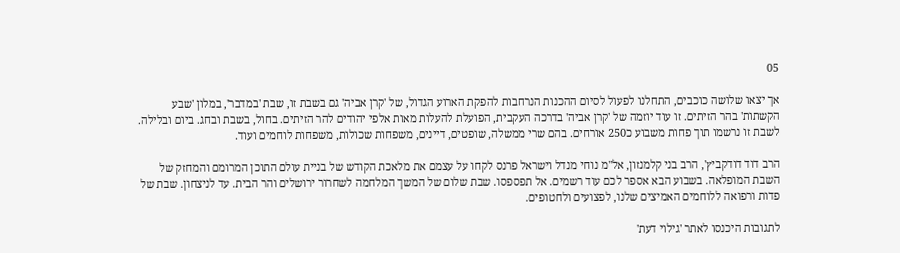05

אך יצאו שלושה כוכבים, התחלנו לפעול לסיום ההכנות הנרחבות להפקת הארוע הגדול, של 'קרן אביה' גם בשבת זו, שבת 'במדבר', במלון 'שבע הקשתות' בהר הזיתים. זו עוד יוזמה של 'קרן אביה' בדרכה העקבית, הפועלת להעלות מאות אלפי יהודים להר הזיתים. בחול, בשבת ובחג. ביום ובלילה. לשבת זו נרשמו תוך פחות משבוע כ250 אורחים. בהם שרי ממשלה, שופטים, דיינים, משפחות שכולות, משפחות לוחמים ועוד.

הרב דוד דודקביץ', הרב בני קלמנזון, אל"מ נוחי מנדל וישראל פרנס לקחו על עצמם את מלאכת הקודש של בניית עולם התוכן המרומם והמחזק של השבת המופלאה. בשבוע הבא אספר לכם עוד רשמים. אל תפספסו. שבת שלום של המשך המלחמה לשחרור ירושלים והר הבית. עד לניצחון. שבת של פדות ורפואה ללוחמים האמיצים שלנו, לפצועים ולחטופים.

לתגובות היכנסו לאתר 'גילוי דעת'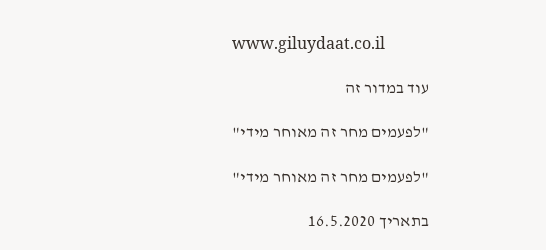www.giluydaat.co.il

עוד במדור זה

"לפעמים מחר זה מאוחר מידי"

"לפעמים מחר זה מאוחר מידי"

בתאריך 16.5.2020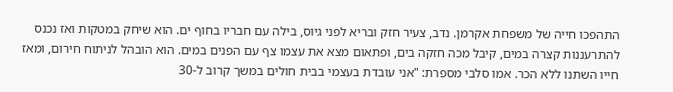התהפכו חייה של משפחת אקרמן. נדב, צעיר חזק ובריא לפני גיוס, בילה עם חבריו בחוף ים. הוא שיחק במטקות ואז נכנס להתרעננות קצרה במים, קיבל מכה חזקה בים, ופתאום מצא את עצמו צף עם הפנים במים. הוא הובהל לניתוח חירום, ומאז חייו השתנו ללא הכר. אמו סלבי מספרת: "אני עובדת בעצמי בבית חולים במשך קרוב ל-30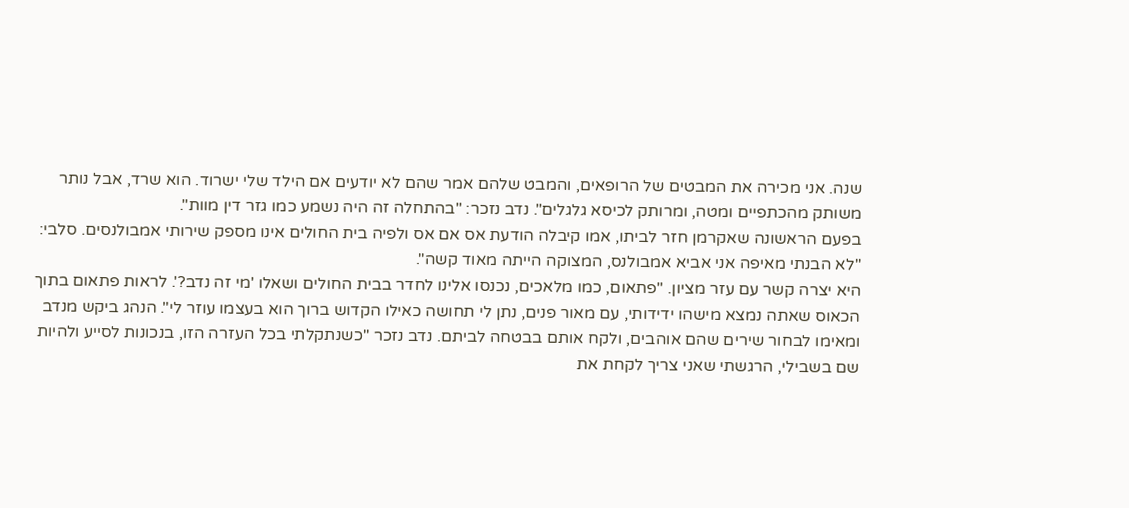שנה. אני מכירה את המבטים של הרופאים, והמבט שלהם אמר שהם לא יודעים אם הילד שלי ישרוד. הוא שרד, אבל נותר משותק מהכתפיים ומטה, ומרותק לכיסא גלגלים". נדב נזכר: "בהתחלה זה היה נשמע כמו גזר דין מוות".
בפעם הראשונה שאקרמן חזר לביתו, אמו קיבלה הודעת אס אם אס ולפיה בית החולים אינו מספק שירותי אמבולנסים. סלבי: "לא הבנתי מאיפה אני אביא אמבולנס, המצוקה הייתה מאוד קשה".
היא יצרה קשר עם עזר מציון. "פתאום, כמו מלאכים, נכנסו אלינו לחדר בבית החולים ושאלו 'מי זה נדב?'. לראות פתאום בתוך הכאוס שאתה נמצא מישהו ידידותי, עם מאור פנים, נתן לי תחושה כאילו הקדוש ברוך הוא בעצמו עוזר לי". הנהג ביקש מנדב ומאימו לבחור שירים שהם אוהבים, ולקח אותם בבטחה לביתם. נדב נזכר "כשנתקלתי בכל העזרה הזו, בנכונות לסייע ולהיות שם בשבילי, הרגשתי שאני צריך לקחת את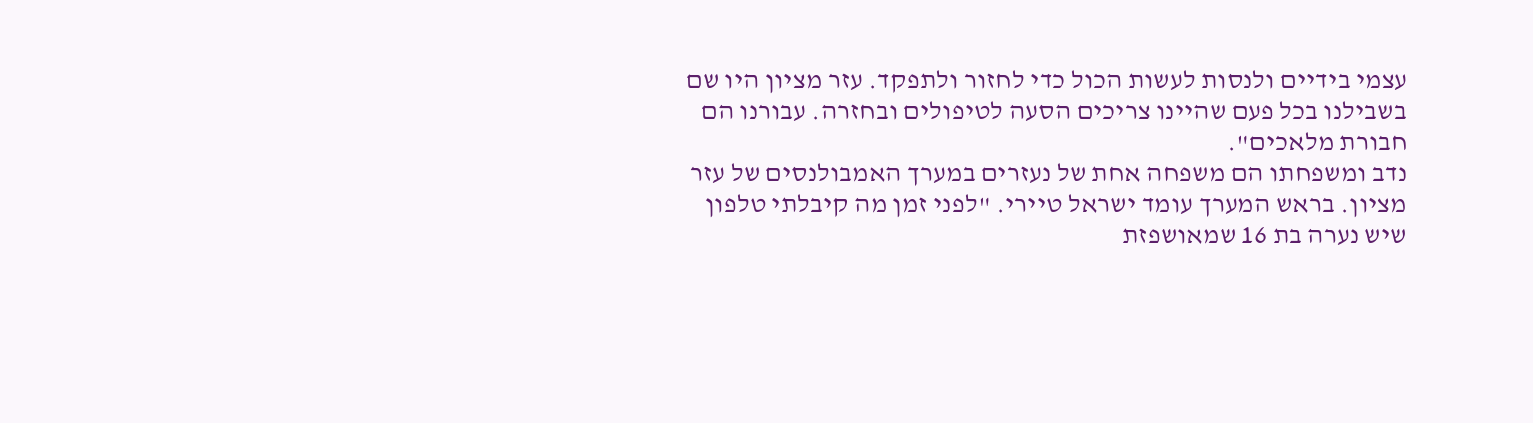עצמי בידיים ולנסות לעשות הכול כדי לחזור ולתפקד. עזר מציון היו שם בשבילנו בכל פעם שהיינו צריכים הסעה לטיפולים ובחזרה. עבורנו הם חבורת מלאכים".
נדב ומשפחתו הם משפחה אחת של נעזרים במערך האמבולנסים של עזר מציון. בראש המערך עומד ישראל טיירי. "לפני זמן מה קיבלתי טלפון שיש נערה בת 16 שמאושפזת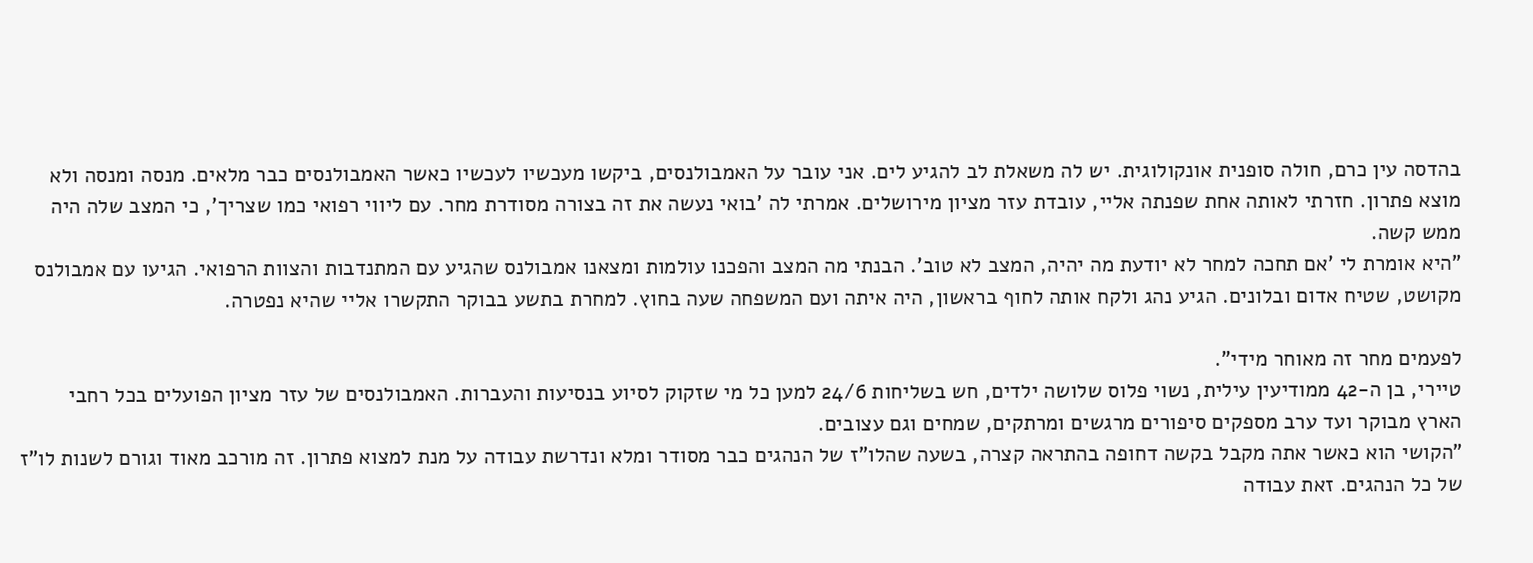בהדסה עין כרם, חולה סופנית אונקולוגית. יש לה משאלת לב להגיע לים. אני עובר על האמבולנסים, ביקשו מעכשיו לעכשיו כאשר האמבולנסים כבר מלאים. מנסה ומנסה ולא מוצא פתרון. חזרתי לאותה אחת שפנתה אליי, עובדת עזר מציון מירושלים. אמרתי לה 'בואי נעשה את זה בצורה מסודרת מחר. עם ליווי רפואי כמו שצריך', כי המצב שלה היה ממש קשה.
"היא אומרת לי 'אם תחכה למחר לא יודעת מה יהיה, המצב לא טוב'. הבנתי מה המצב והפכנו עולמות ומצאנו אמבולנס שהגיע עם המתנדבות והצוות הרפואי. הגיעו עם אמבולנס מקושט, שטיח אדום ובלונים. הגיע נהג ולקח אותה לחוף בראשון, היה איתה ועם המשפחה שעה בחוץ. למחרת בתשע בבוקר התקשרו אליי שהיא נפטרה.

לפעמים מחר זה מאוחר מידי".
טיירי, בן ה-42 ממודיעין עילית, נשוי פלוס שלושה ילדים, חש בשליחות 24/6 למען כל מי שזקוק לסיוע בנסיעות והעברות. האמבולנסים של עזר מציון הפועלים בכל רחבי הארץ מבוקר ועד ערב מספקים סיפורים מרגשים ומרתקים, שמחים וגם עצובים.
"הקושי הוא כאשר אתה מקבל בקשה דחופה בהתראה קצרה, בשעה שהלו"ז של הנהגים כבר מסודר ומלא ונדרשת עבודה על מנת למצוא פתרון. זה מורכב מאוד וגורם לשנות לו"ז של כל הנהגים. זאת עבודה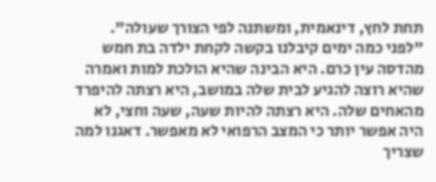תחת לחץ, דינאמית, ומשתנה לפי הצורך שעולה".
"לפני כמה ימים קיבלנו בקשה לקחת ילדה בת חמש מהדסה עין כרם. היא הבינה שהיא הולכת למות ואמרה שהיא רוצה להגיע לבית שלה במושב, היא רצתה להיפרד מהאחים שלה. היא רצתה להיות שעה, שעה וחצי, לא היה אפשר יותר כי המצב הרפואי לא מאפשר. דאגנו למה שצריך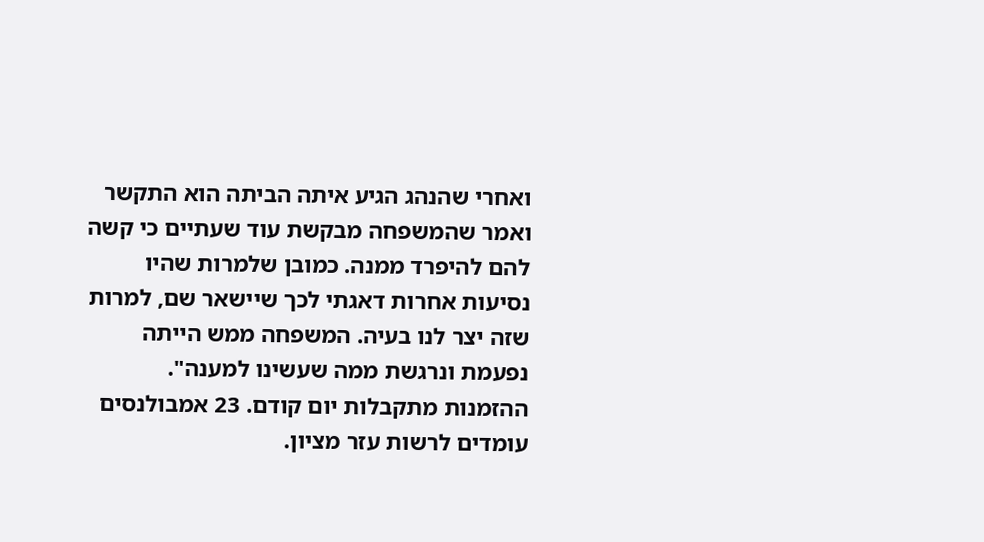ואחרי שהנהג הגיע איתה הביתה הוא התקשר ואמר שהמשפחה מבקשת עוד שעתיים כי קשה להם להיפרד ממנה. כמובן שלמרות שהיו נסיעות אחרות דאגתי לכך שיישאר שם, למרות שזה יצר לנו בעיה. המשפחה ממש הייתה נפעמת ונרגשת ממה שעשינו למענה".
ההזמנות מתקבלות יום קודם. 23 אמבולנסים עומדים לרשות עזר מציון.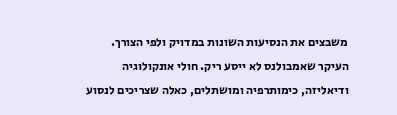משבצים את הנסיעות השונות במדויק ולפי הצורך. העיקר שאמבולנס לא ייסע ריק. חולי אונקולוגיה ודיאליזה, כימותרפיה ומושתלים, כאלה שצריכים לנסוע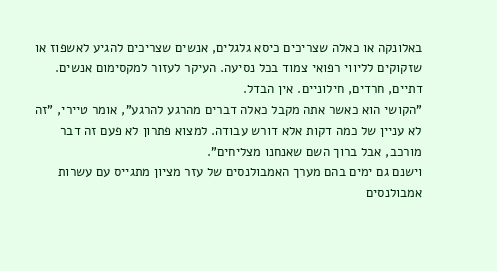באלונקה או כאלה שצריכים כיסא גלגלים, אנשים שצריכים להגיע לאשפוז או שזקוקים לליווי רפואי צמוד בכל נסיעה. העיקר לעזור למקסימום אנשים. דתיים, חרדים, חילוניים. אין הבדל.
"הקושי הוא כאשר אתה מקבל כאלה דברים מהרגע להרגע", אומר טיירי, "זה לא עניין של כמה דקות אלא דורש עבודה. למצוא פתרון לא פעם זה דבר מורכב, אבל ברוך השם שאנחנו מצליחים".
וישנם גם ימים בהם מערך האמבולנסים של עזר מציון מתגייס עם עשרות אמבולנסים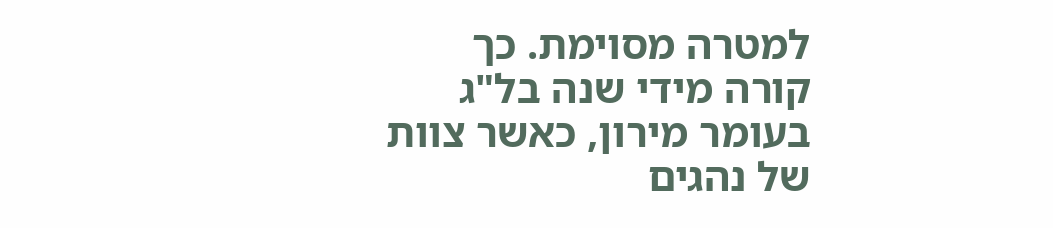למטרה מסוימת. כך קורה מידי שנה בל"ג בעומר מירון, כאשר צוות של נהגים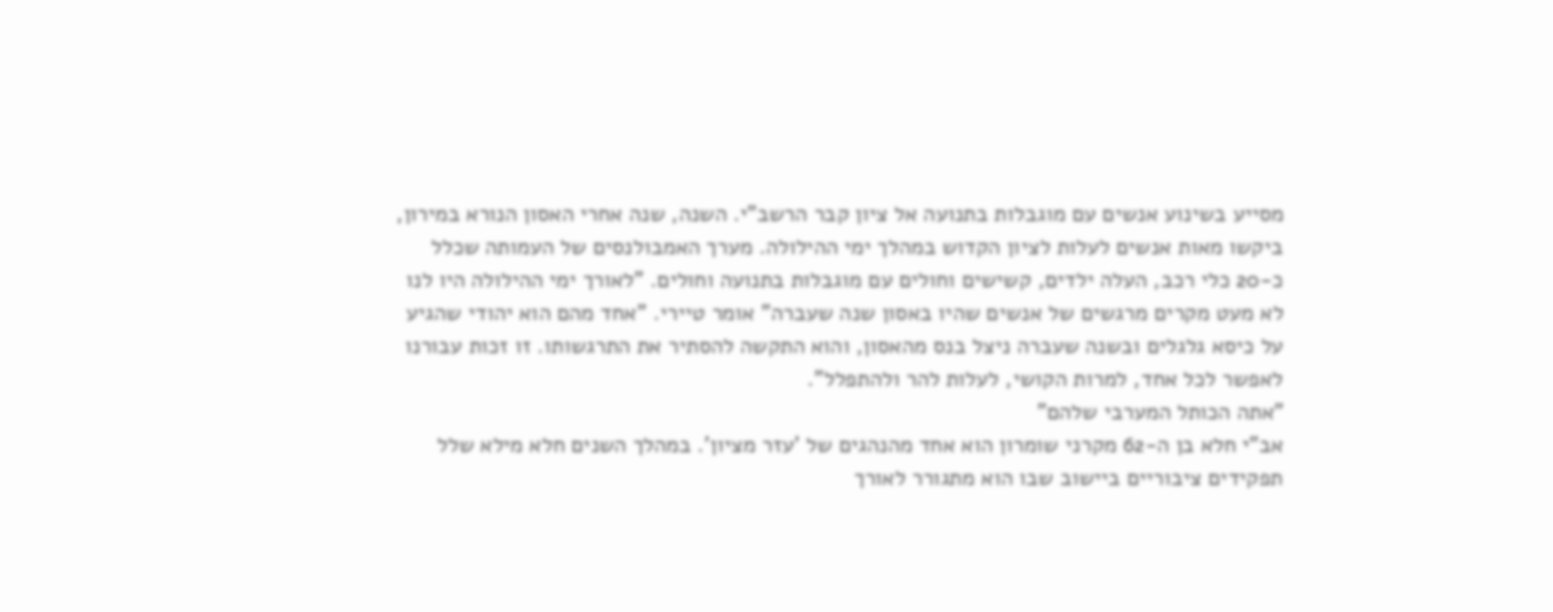מסייע בשינוע אנשים עם מוגבלות בתנועה אל ציון קבר הרשב"י. השנה, שנה אחרי האסון הנורא במירון, ביקשו מאות אנשים לעלות לציון הקדוש במהלך ימי ההילולה. מערך האמבולנסים של העמותה שכלל כ-20 כלי רכב, העלה ילדים, קשישים וחולים עם מוגבלות בתנועה וחולים. "לאורך ימי ההילולה היו לנו לא מעט מקרים מרגשים של אנשים שהיו באסון שנה שעברה" אומר טיירי. "אחד מהם הוא יהודי שהגיע על כיסא גלגלים ובשנה שעברה ניצל בנס מהאסון, והוא התקשה להסתיר את התרגשותו. זו זכות עבורנו לאפשר לכל אחד, למרות הקושי, לעלות להר ולהתפלל".
"אתה הכותל המערבי שלהם"
אב"י חלא בן ה-62 מקרני שומרון הוא אחד מהנהגים של 'עזר מציון'. במהלך השנים חלא מילא שלל תפקידים ציבוריים ביישוב שבו הוא מתגורר לאורך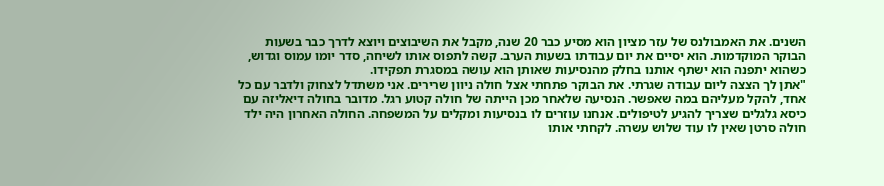השנים. את האמבולנס של עזר מציון הוא מסיע כבר 20 שנה, מקבל את השיבוצים ויוצא לדרך כבר בשעות הבוקר המוקדמות. הוא יסיים את יום עבודתו בשעות הערב. קשה לתפוס אותו לשיחה, סדר יומו עמוס וגדוש, כשהוא יתפנה הוא ישתף אותנו בחלק מהנסיעות שאותן הוא עושה במסגרת תפקידו.
"אתן לך הצצה ליום עבודה שגרתי. את הבוקר פתחתי אצל חולה ניוון שרירים. אני משתדל לצחוק ולדבר עם כל אחד, להקל מעליהם במה שאפשר. הנסיעה שלאחר מכן הייתה של חולה קטוע רגל. מדובר בחולה דיאליזה עם כיסא גלגלים שצריך להגיע לטיפולים. אנחנו עוזרים לו בנסיעות ומקלים על המשפחה. החולה האחרון היה ילד חולה סרטן שאין לו עוד שלוש עשרה. לקחתי אותו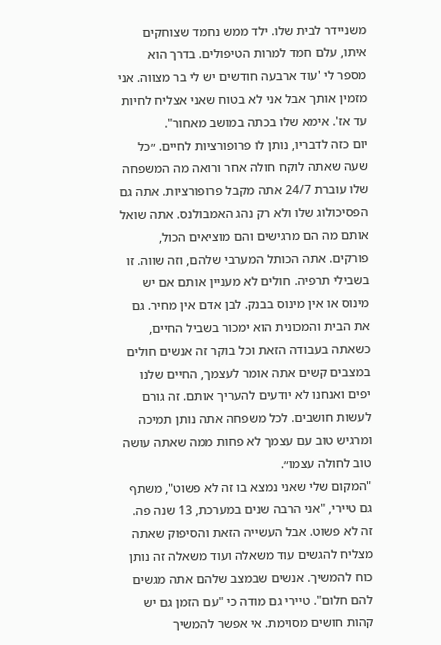משניידר לבית שלו. ילד ממש נחמד שצוחקים איתו, עלם חמד למרות הטיפולים. בדרך הוא מספר לי 'עוד ארבעה חודשים יש לי בר מצווה. אני מזמין אותך אבל אני לא בטוח שאני אצליח לחיות עד אז'. אימא שלו בכתה במושב מאחור".
יום כזה לדבריו, נותן לו פרופורציות לחיים. ״כל שעה שאתה לוקח חולה אחר ורואה מה המשפחה שלו עוברת 24/7 אתה מקבל פרופורציות. אתה גם הפסיכולוג שלו ולא רק נהג האמבולנס. אתה שואל אותם מה הם מרגישים והם מוציאים הכול, פורקים. אתה הכותל המערבי שלהם, וזה שווה. זו בשבילי תרפיה. חולים לא מעניין אותם אם יש מינוס או אין מינוס בבנק. לבן אדם אין מחיר. גם את הבית והמכונית הוא ימכור בשביל החיים, כשאתה בעבודה הזאת וכל בוקר זה אנשים חולים במצבים קשים אתה אומר לעצמך, החיים שלנו יפים ואנחנו לא יודעים להעריך אותם. זה גורם לעשות חושבים. לכל משפחה אתה נותן תמיכה ומרגיש טוב עם עצמך לא פחות ממה שאתה עושה טוב לחולה עצמו״.
"המקום שלי שאני נמצא בו זה לא פשוט", משתף גם טיירי, "אני הרבה שנים במערכת, 13 שנה פה. זה לא פשוט. אבל העשייה הזאת והסיפוק שאתה מצליח להגשים עוד משאלה ועוד משאלה זה נותן כוח להמשיך. אנשים שבמצב שלהם אתה מגשים להם חלום". טיירי גם מודה כי "עם הזמן גם יש קהות חושים מסוימת. אי אפשר להמשיך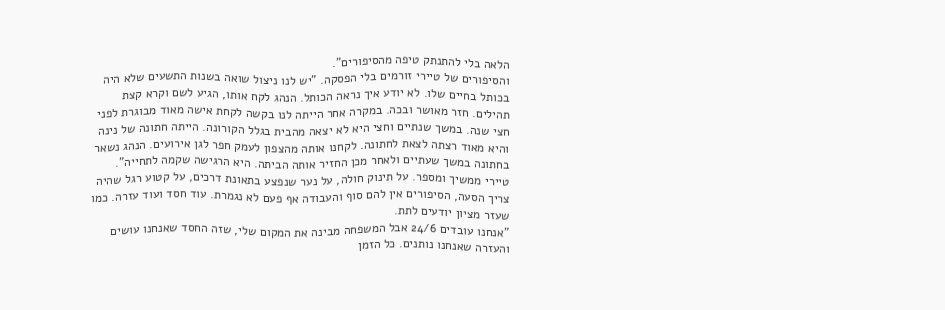הלאה בלי להתנתק טיפה מהסיפורים".
והסיפורים של טיירי זורמים בלי הפסקה. "יש לנו ניצול שואה בשנות התשעים שלא היה בכותל בחיים שלו. לא יודע איך נראה הכותל. הנהג לקח אותו, הגיע לשם וקרא קצת תהילים. חזר מאושר ובכה. במקרה אחר הייתה לנו בקשה לקחת אישה מאוד מבוגרת לפני חצי שנה. במשך שנתיים וחצי היא לא יצאה מהבית בגלל הקורונה. הייתה חתונה של נינה והיא מאוד רצתה לצאת לחתונה. לקחנו אותה מהצפון לעמק חפר לגן אירועים. הנהג נשאר בחתונה במשך שעתיים ולאחר מכן החזיר אותה הביתה. היא הרגישה שקמה לתחייה".
טיירי ממשיך ומספר. על תינוק חולה, על נער שנפצע בתאונת דרכים, על קטוע רגל שהיה צריך הסעה, הסיפורים אין להם סוף והעבודה אף פעם לא נגמרת. עוד חסד ועוד עזרה. כמו שעזר מציון יודעים לתת.
"אנחנו עובדים 24/6 אבל המשפחה מבינה את המקום שלי, שזה החסד שאנחנו עושים והעזרה שאנחנו נותנים. כל הזמן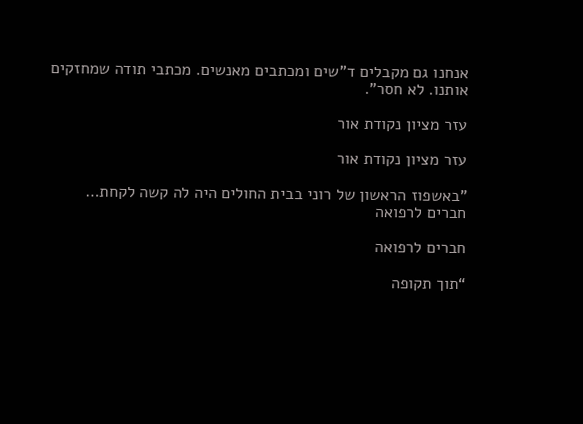אנחנו גם מקבלים ד"שים ומכתבים מאנשים. מכתבי תודה שמחזקים אותנו. לא חסר".

עזר מציון נקודת אור

עזר מציון נקודת אור

"באשפוז הראשון של רוני בבית החולים היה לה קשה לקחת…
חברים לרפואה

חברים לרפואה

“תוך תקופה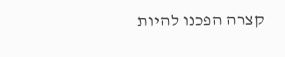קצרה הפכנו להיות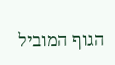הגוף המוביל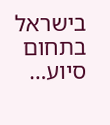בישראל בתחום סיוע…